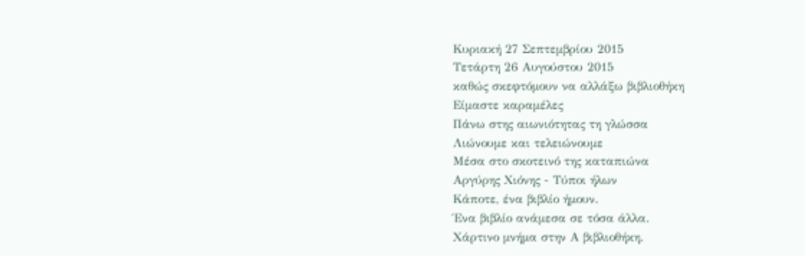Κυριακή 27 Σεπτεμβρίου 2015
Τετάρτη 26 Αυγούστου 2015
καθώς σκεφτόμουν να αλλάξω βιβλιοθήκη
Είμαστε καραμέλες
Πάνω στης αιωνιότητας τη γλώσσα
Λιώνουμε και τελειώνουμε
Μέσα στο σκοτεινό της καταπιώνα
Αργύρης Χιόνης - Τύποι ήλων
Κάποτε, ένα βιβλίο ήμουν.
Ένα βιβλίο ανάμεσα σε τόσα άλλα.
Χάρτινο μνήμα στην Α βιβλιοθήκη.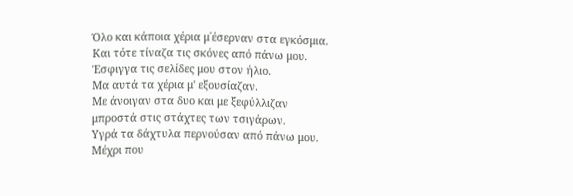Όλο και κάποια χέρια μ΄έσερναν στα εγκόσμια.
Και τότε τίναζα τις σκόνες από πάνω μου.
Έσφιγγα τις σελίδες μου στον ήλιο.
Μα αυτά τα χέρια μ' εξουσίαζαν.
Με άνοιγαν στα δυο και με ξεφύλλιζαν
μπροστά στις στάχτες των τσιγάρων.
Υγρά τα δάχτυλα περνούσαν από πάνω μου.
Μέχρι που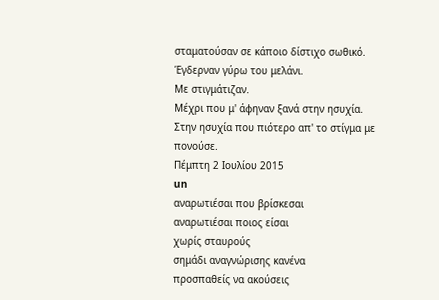σταματούσαν σε κάποιο δίστιχο σωθικό.
Έγδερναν γύρω του μελάνι.
Με στιγμάτιζαν.
Μέχρι που μ' άφηναν ξανά στην ησυχία.
Στην ησυχία που πιότερο απ' το στίγμα με πονούσε.
Πέμπτη 2 Ιουλίου 2015
un
αναρωτιέσαι που βρίσκεσαι
αναρωτιέσαι ποιος είσαι
χωρίς σταυρούς
σημάδι αναγνώρισης κανένα
προσπαθείς να ακούσεις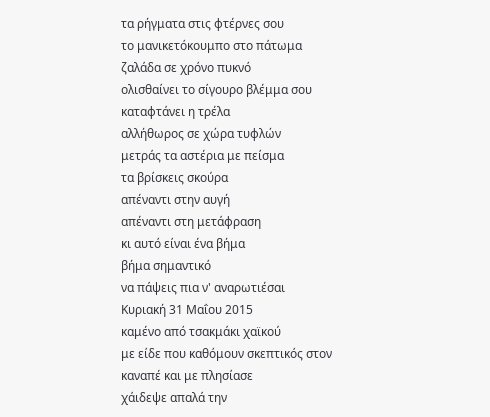τα ρήγματα στις φτέρνες σου
το μανικετόκουμπο στο πάτωμα
ζαλάδα σε χρόνο πυκνό
ολισθαίνει το σίγουρο βλέμμα σου
καταφτάνει η τρέλα
αλλήθωρος σε χώρα τυφλών
μετράς τα αστέρια με πείσμα
τα βρίσκεις σκούρα
απέναντι στην αυγή
απέναντι στη μετάφραση
κι αυτό είναι ένα βήμα
βήμα σημαντικό
να πάψεις πια ν' αναρωτιέσαι
Κυριακή 31 Μαΐου 2015
καμένο από τσακμάκι χαϊκού
με είδε που καθόμουν σκεπτικός στον καναπέ και με πλησίασε
χάιδεψε απαλά την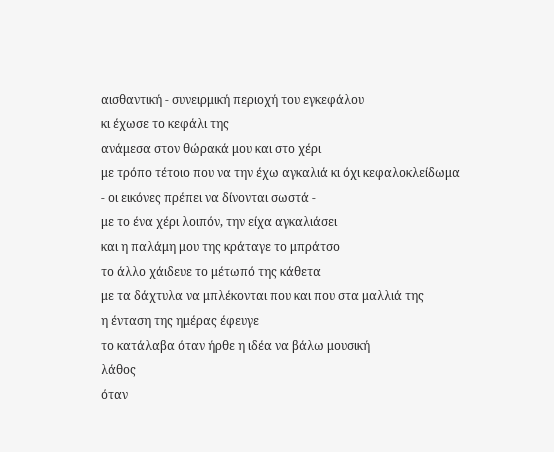αισθαντική - συνειρμική περιοχή του εγκεφάλου
κι έχωσε το κεφάλι της
ανάμεσα στον θώρακά μου και στο χέρι
με τρόπο τέτοιο που να την έχω αγκαλιά κι όχι κεφαλοκλείδωμα
- οι εικόνες πρέπει να δίνονται σωστά -
με το ένα χέρι λοιπόν, την είχα αγκαλιάσει
και η παλάμη μου της κράταγε το μπράτσο
το άλλο χάιδευε το μέτωπό της κάθετα
με τα δάχτυλα να μπλέκονται που και που στα μαλλιά της
η ένταση της ημέρας έφευγε
το κατάλαβα όταν ήρθε η ιδέα να βάλω μουσική
λάθος
όταν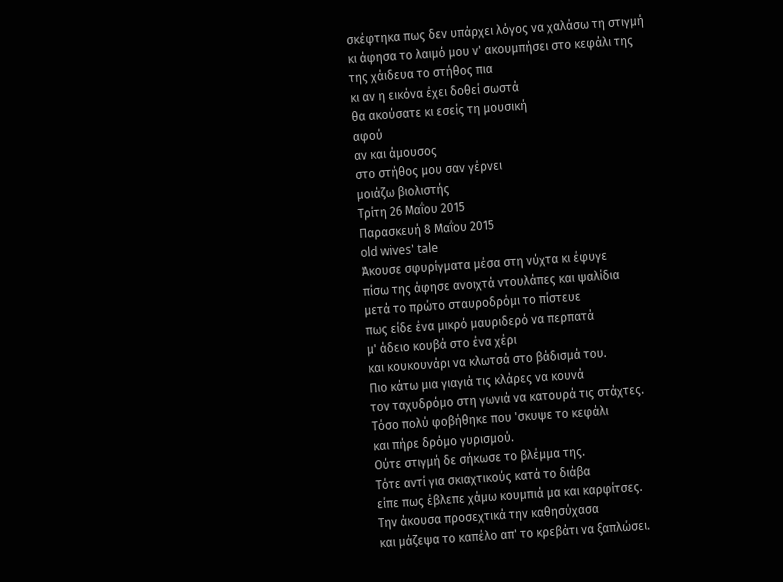σκέφτηκα πως δεν υπάρχει λόγος να χαλάσω τη στιγμή
κι άφησα το λαιμό μου ν' ακουμπήσει στο κεφάλι της
της χάιδευα το στήθος πια
κι αν η εικόνα έχει δοθεί σωστά
θα ακούσατε κι εσείς τη μουσική
αφού
αν και άμουσος
στο στήθος μου σαν γέρνει
μοιάζω βιολιστής
Τρίτη 26 Μαΐου 2015
Παρασκευή 8 Μαΐου 2015
old wives' tale
Άκουσε σφυρίγματα μέσα στη νύχτα κι έφυγε
πίσω της άφησε ανοιχτά ντουλάπες και ψαλίδια
μετά το πρώτο σταυροδρόμι το πίστευε
πως είδε ένα μικρό μαυριδερό να περπατά
μ' άδειο κουβά στο ένα χέρι
και κουκουνάρι να κλωτσά στο βάδισμά του.
Πιο κάτω μια γιαγιά τις κλάρες να κουνά
τον ταχυδρόμο στη γωνιά να κατουρά τις στάχτες.
Τόσο πολύ φοβήθηκε που 'σκυψε το κεφάλι
και πήρε δρόμο γυρισμού.
Ούτε στιγμή δε σήκωσε το βλέμμα της.
Τότε αντί για σκιαχτικούς κατά το διάβα
είπε πως έβλεπε χάμω κουμπιά μα και καρφίτσες.
Την άκουσα προσεχτικά την καθησύχασα
και μάζεψα το καπέλο απ' το κρεβάτι να ξαπλώσει.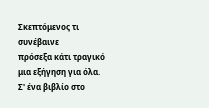Σκεπτόμενος τι συνέβαινε
πρόσεξα κάτι τραγικό μια εξήγηση για όλα.
Σ' ένα βιβλίο στο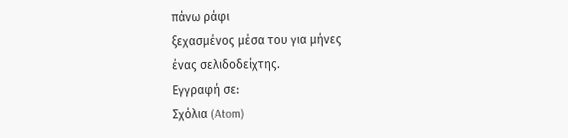πάνω ράφι
ξεχασμένος μέσα του για μήνες
ένας σελιδοδείχτης.
Εγγραφή σε:
Σχόλια (Atom)